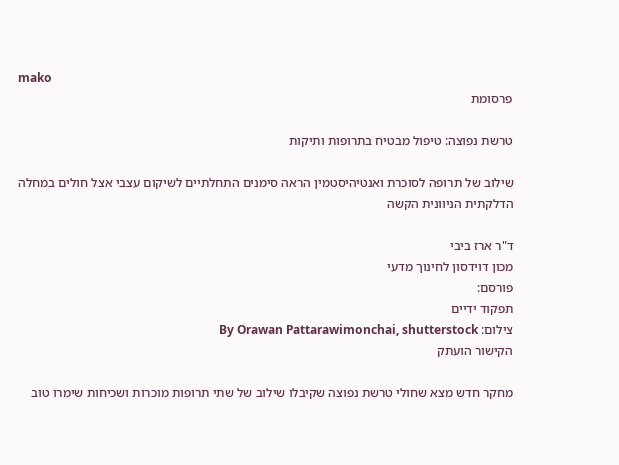mako
פרסומת

טרשת נפוצה: טיפול מבטיח בתרופות ותיקות

שילוב של תרופה לסוכרת ואנטיהיסטמין הראה סימנים התחלתיים לשיקום עצבי אצל חולים במחלה הדלקתית הניוונית הקשה

ד"ר ארז ביבי
מכון דוידסון לחינוך מדעי
פורסם:
תפקוד ידיים
צילום: By Orawan Pattarawimonchai, shutterstock
הקישור הועתק

מחקר חדש מצא שחולי טרשת נפוצה שקיבלו שילוב של שתי תרופות מוכרות ושכיחות שימרו טוב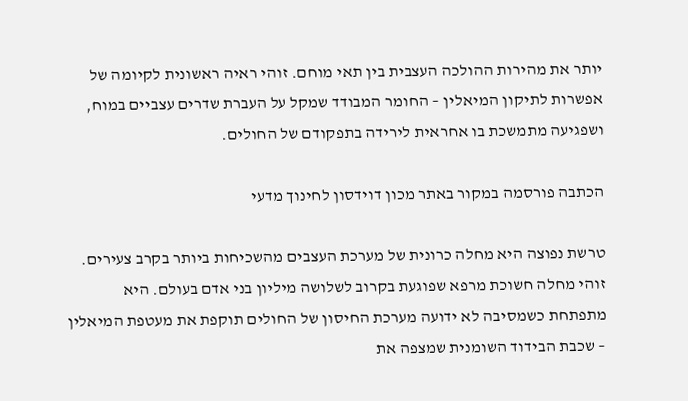יותר את מהירות ההולכה העצבית בין תאי מוחם. זוהי ראיה ראשונית לקיומה של אפשרות לתיקון המיאלין – החומר המבודד שמקל על העברת שדרים עצביים במוח, ושפגיעה מתמשכת בו אחראית לירידה בתפקודם של החולים.

הכתבה פורסמה במקור באתר מכון דוידסון לחינוך מדעי

טרשת נפוצה היא מחלה כרונית של מערכת העצבים מהשכיחות ביותר בקרב צעירים. זוהי מחלה חשוכת מרפא שפוגעת בקרוב לשלושה מיליון בני אדם בעולם. היא מתפתחת כשמסיבה לא ידועה מערכת החיסון של החולים תוקפת את מעטפת המיאלין – שכבת הבידוד השומנית שמצפה את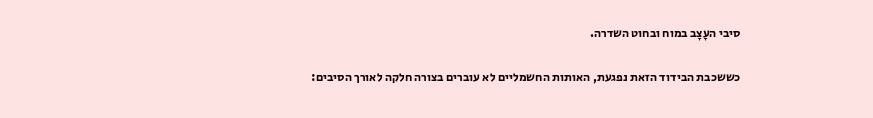סיבי העָצָב במוח ובחוט השדרה.

כששכבת הבידוד הזאת נפגעת, האותות החשמליים לא עוברים בצורה חלקה לאורך הסיבים: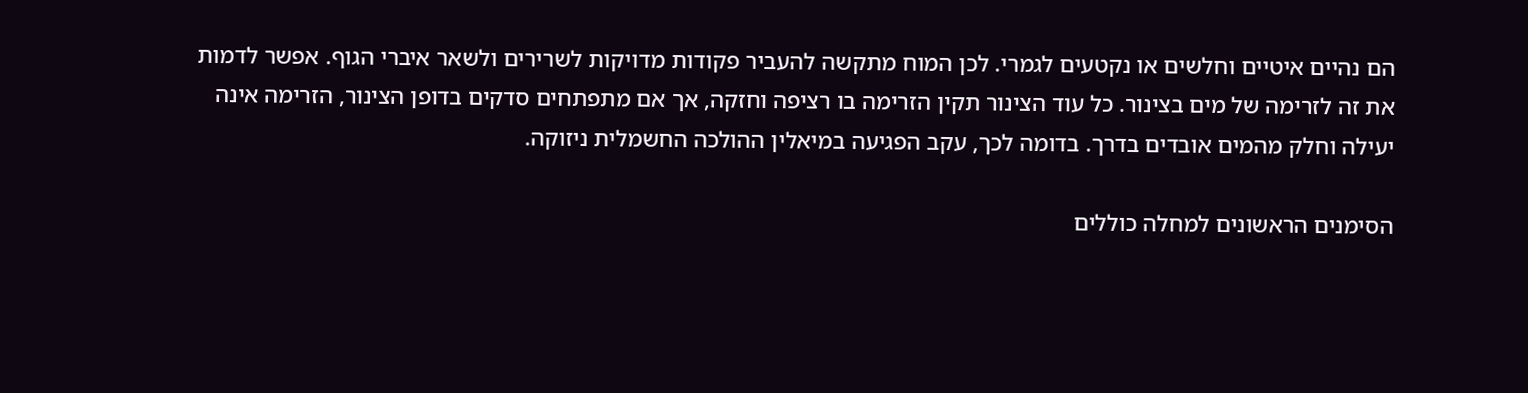הם נהיים איטיים וחלשים או נקטעים לגמרי. לכן המוח מתקשה להעביר פקודות מדויקות לשרירים ולשאר איברי הגוף. אפשר לדמות את זה לזרימה של מים בצינור. כל עוד הצינור תקין הזרימה בו רציפה וחזקה, אך אם מתפתחים סדקים בדופן הצינור, הזרימה אינה יעילה וחלק מהמים אובדים בדרך. בדומה לכך, עקב הפגיעה במיאלין ההולכה החשמלית ניזוקה.

הסימנים הראשונים למחלה כוללים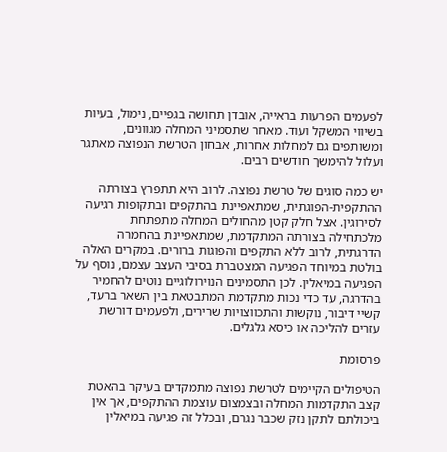לפעמים הפרעות בראייה, אובדן תחושה בגפיים, נימול, בעיות בשיווי המשקל ועוד. מאחר שתסמיני המחלה מגוונים, ומשותפים גם למחלות אחרות, אבחון הטרשת הנפוצה מאתגר ועלול להימשך חודשים רבים.

יש כמה סוגים של טרשת נפוצה. לרוב היא תתפרץ בצורתה ההתקפית-הפוגתית, שמתאפיינת בהתקפים ובתקופות רגיעה לסירוגין. אצל חלק קטן מהחולים המחלה מתפתחת מלכתחילה בצורתה המתקדמת, שמתאפיינת בהחמרה הדרגתית, לרוב ללא התקפים והפוגות ברורים. במקרים האלה בולטת במיוחד הפגיעה המצטברת בסיבי העצב עצמם, נוסף על הפגיעה במיאלין. לכן התסמינים הנוירולוגיים נוטים להחמיר בהדרגה, עד כדי נכות מתקדמת המתבטאת בין השאר ברעד, קשיי דיבור, נוקשות והתכווצויות שרירים, ולפעמים דורשת עזרים להליכה או כיסא גלגלים.

פרסומת

הטיפולים הקיימים לטרשת נפוצה מתמקדים בעיקר בהאטת קצב התקדמות המחלה ובצמצום עוצמת ההתקפים, אך אין ביכולתם לתקן נזק שכבר נגרם, ובכלל זה פגיעה במיאלין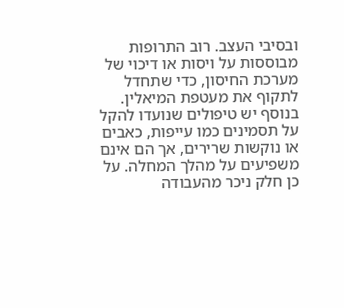ובסיבי העצב. רוב התרופות מבוססות על ויסות או דיכוי של מערכת החיסון, כדי שתחדל לתקוף את מעטפת המיאלין. בנוסף יש טיפולים שנועדו להקל על תסמינים כמו עייפות, כאבים או נוקשות שרירים, אך הם אינם משפיעים על מהלך המחלה. על כן חלק ניכר מהעבודה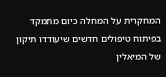המחקרית על המחלה כיום מתמקד בפיתוח טיפולים חדשים שיעודדו תיקון של המיאלין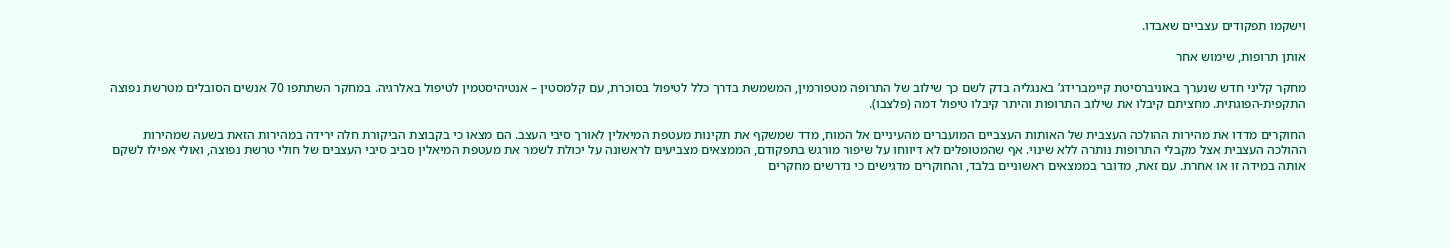וישקמו תפקודים עצביים שאבדו.

אותן תרופות, שימוש אחר

מחקר קליני חדש שנערך באוניברסיטת קיימברידג’ באנגליה בדק לשם כך שילוב של התרופה מטפורמין, המשמשת בדרך כלל לטיפול בסוכרת, עם קלמסטין – אנטיהיסטמין לטיפול באלרגיה. במחקר השתתפו 70 אנשים הסובלים מטרשת נפוצה התקפית-הפוגתית. מחציתם קיבלו את שילוב התרופות והיתר קיבלו טיפול דמה (פלצבו).

החוקרים מדדו את מהירות ההולכה העצבית של האותות העצביים המועברים מהעיניים אל המוח, מדד שמשקף את תקינות מעטפת המיאלין לאורך סיבי העצב. הם מצאו כי בקבוצת הביקורת חלה ירידה במהירות הזאת בשעה שמהירות ההולכה העצבית אצל מקבלי התרופות נותרה ללא שינוי. אף שהמטופלים לא דיווחו על שיפור מורגש בתפקודם, הממצאים מצביעים לראשונה על יכולת לשמר את מעטפת המיאלין סביב סיבי העצבים של חולי טרשת נפוצה, ואולי אפילו לשקם אותה במידה זו או אחרת. עם זאת, מדובר בממצאים ראשוניים בלבד, והחוקרים מדגישים כי נדרשים מחקרים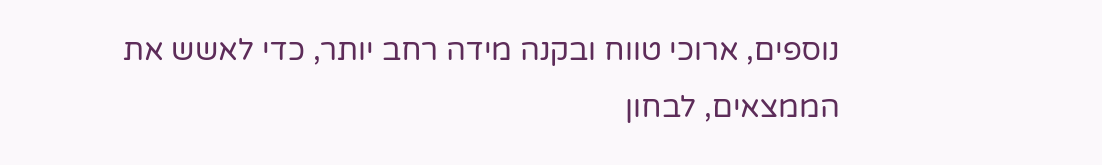נוספים, ארוכי טווח ובקנה מידה רחב יותר, כדי לאשש את הממצאים, לבחון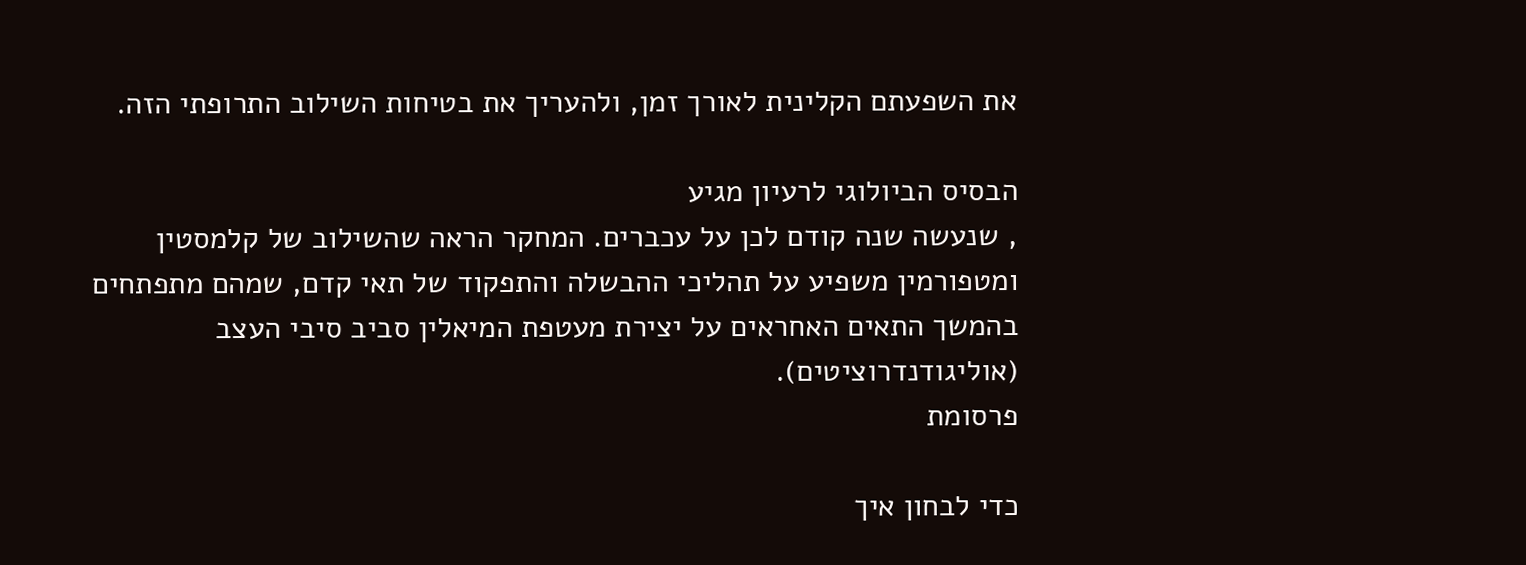את השפעתם הקלינית לאורך זמן, ולהעריך את בטיחות השילוב התרופתי הזה.

הבסיס הביולוגי לרעיון מגיע
, שנעשה שנה קודם לכן על עכברים. המחקר הראה שהשילוב של קלמסטין ומטפורמין משפיע על תהליכי ההבשלה והתפקוד של תאי קדם, שמהם מתפתחים בהמשך התאים האחראים על יצירת מעטפת המיאלין סביב סיבי העצב (אוליגודנדרוציטים).
פרסומת

כדי לבחון איך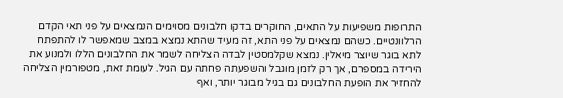התרופות משפיעות על התאים, החוקרים בדקו חלבונים מסוימים הנמצאים על פני תאי הקדם הרלוונטיים. כשהם נמצאים על פני התא, זה מעיד שהתא נמצא במצב שמאפשר לו להתפתח לתא בוגר שיוצר מיאלין. נמצא שקלמסטין לבדה הצליחה לשמר את החלבונים הללו ולמנוע את הירידה במספרם, אך רק לזמן מוגבל והשפעתה פחתה עם הגיל. לעומת זאת, מטפורמין הצליחה להחזיר את הופעת החלבונים גם בגיל מבוגר יותר, ואף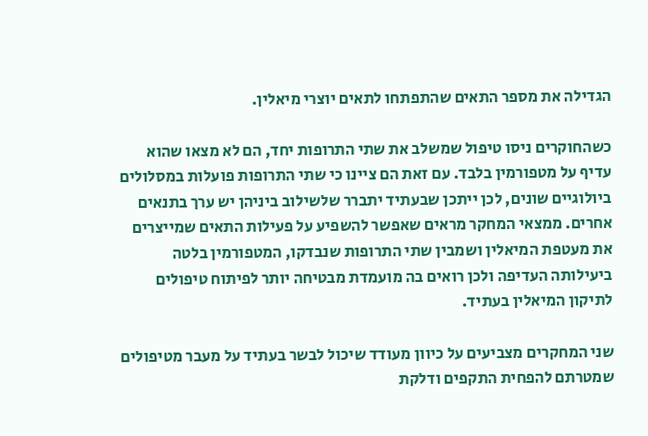הגדילה את מספר התאים שהתפתחו לתאים יוצרי מיאלין.

כשהחוקרים ניסו טיפול שמשלב את שתי התרופות יחד, הם לא מצאו שהוא עדיף על מטפורמין בלבד. עם זאת הם ציינו כי שתי התרופות פועלות במסלולים ביולוגיים שונים, לכן ייתכן שבעתיד יתברר שלשילוב ביניהן יש ערך בתנאים אחרים. ממצאי המחקר מראים שאפשר להשפיע על פעילות התאים שמייצרים את מעטפת המיאלין ושמבין שתי התרופות שנבדקו, המטפורמין בלטה ביעילותה העדיפה ולכן רואים בה מועמדת מבטיחה יותר לפיתוח טיפולים לתיקון המיאלין בעתיד.

שני המחקרים מצביעים על כיוון מעודד שיכול לבשר בעתיד על מעבר מטיפולים שמטרתם להפחית התקפים ודלקת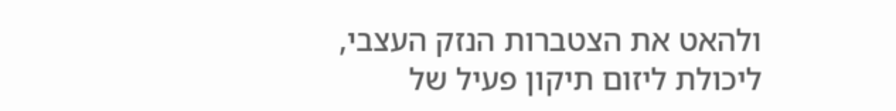ולהאט את הצטברות הנזק העצבי, ליכולת ליזום תיקון פעיל של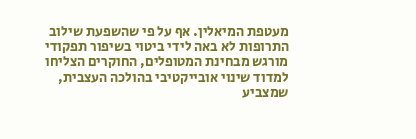מעטפת המיאלין. אף על פי שהשפעת שילוב התרופות לא באה לידי ביטוי בשיפור תפקודי מורגש מבחינת המטופלים, החוקרים הצליחו למדוד שינוי אובייקטיבי בהולכה העצבית, שמצביע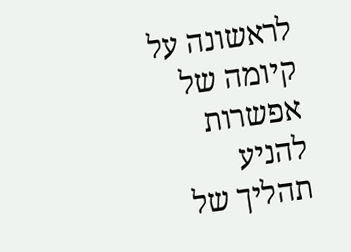לראשונה על קיומה של אפשרות להניע תהליך של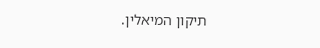תיקון המיאלין.